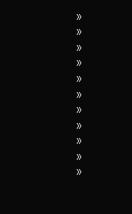»
»
»
»
»
»
»
»
»
»
»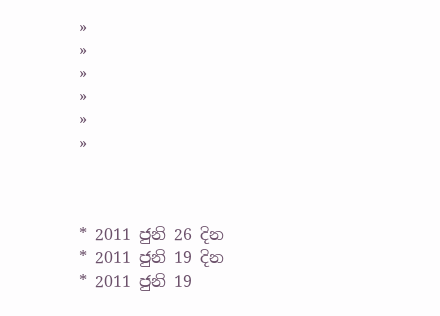»
»
»
»
»
»



* 2011 ජුනි 26 දින
* 2011 ජුනි 19 දින
* 2011 ජුනි 19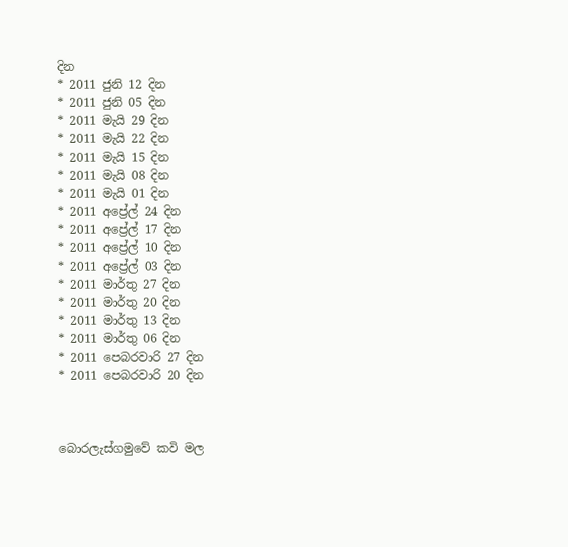දින
* 2011 ජුනි 12 දින
* 2011 ජුනි 05 දින
* 2011 මැයි 29 දින
* 2011 මැයි 22 දින
* 2011 මැයි 15 දින
* 2011 මැයි 08 දින
* 2011 මැයි 01 දින
* 2011 අප්‍රේල් 24 දින
* 2011 අප්‍රේල් 17 දින
* 2011 අප්‍රේල් 10 දින
* 2011 අප්‍රේල් 03 දින
* 2011 මාර්තු 27 දින
* 2011 මාර්තු 20 දින
* 2011 මාර්තු 13 දින
* 2011 මාර්තු 06 දින
* 2011 පෙබරවාරි 27 දින
* 2011 පෙබරවාරි 20 දින



බොරලැස්ගමුවේ කවි මල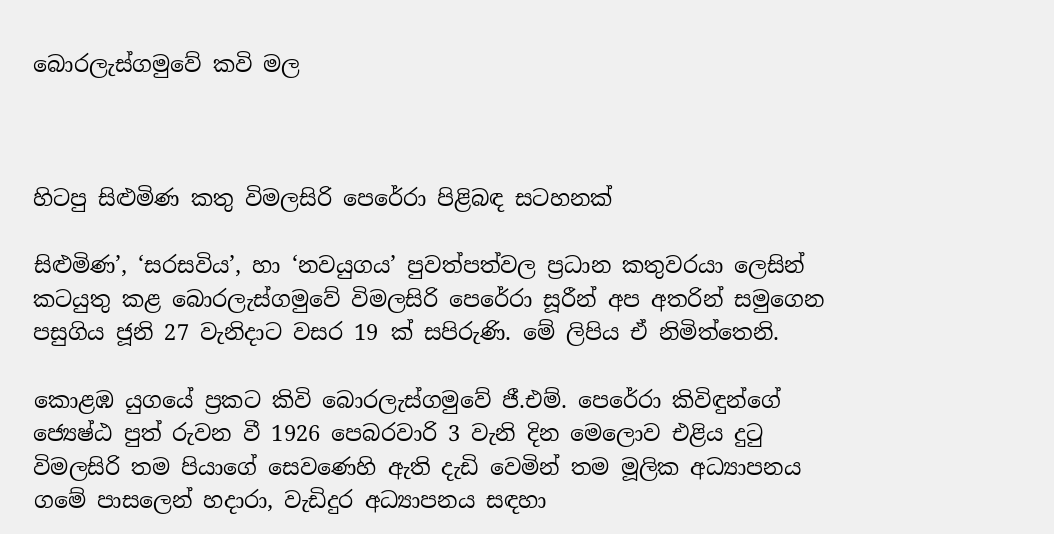බොරලැස්ගමුවේ කවි මල



හිටපු සිළුමිණ කතු විමලසිරි පෙරේරා පිළිබඳ සටහනක්

සිළුමිණ’, ‘සරසවිය’, හා ‘නවයුගය’ පුවත්පත්වල ප්‍රධාන කතුවරයා ලෙසින් කටයුතු කළ බොරලැස්ගමුවේ විමලසිරි පෙරේරා සූරීන් අප අතරින් සමුගෙන පසුගිය ජූනි 27 වැනිදාට වසර 19 ක් සපිරුණි. මේ ලිපිය ඒ නිමිත්තෙනි.

කොළඹ යුගයේ ප්‍රකට කිවි බොරලැස්ගමුවේ ජී.එම්. පෙරේරා කිවිඳුන්ගේ ජ්‍යෙෂ්ඨ පුත් රුවන වී 1926 පෙබරවාරි 3 වැනි දින මෙලොව එළිය දුටු විමලසිරි තම පියාගේ සෙවණෙහි ඇති දැඩි වෙමින් තම මූලික අධ්‍යාපනය ගමේ පාසලෙන් හදාරා, වැඩිදුර අධ්‍යාපනය සඳහා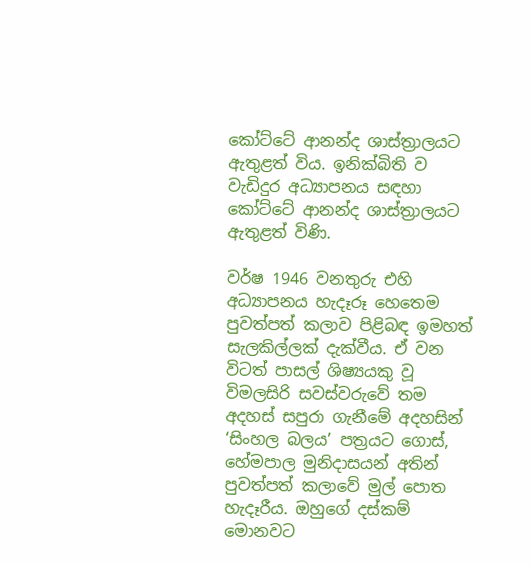කෝට්ටේ ආනන්ද ශාස්ත්‍රාලයට ඇතුළත් විය. ඉනික්බිති ව වැඩිදුර අධ්‍යාපනය සඳහා කෝට්ටේ ආනන්ද ශාස්ත්‍රාලයට ඇතුළත් විණි.

වර්ෂ 1946 වනතුරු එහි අධ්‍යාපනය හැදෑරූ හෙතෙම පුවත්පත් කලාව පිළිබඳ ඉමහත් සැලකිල්ලක් දැක්වීය. ඒ වන විටත් පාසල් ශිෂ්‍යයකු වූ විමලසිරි සවස්වරුවේ තම අදහස් සපුරා ගැනීමේ අදහසින් ‘සිංහල බලය’ පත්‍රයට ගොස්, හේමපාල මුනිදාසයන් අතින් පුවත්පත් කලාවේ මුල් පොත හැදෑරීය. ඔහුගේ දස්කම් මොනවට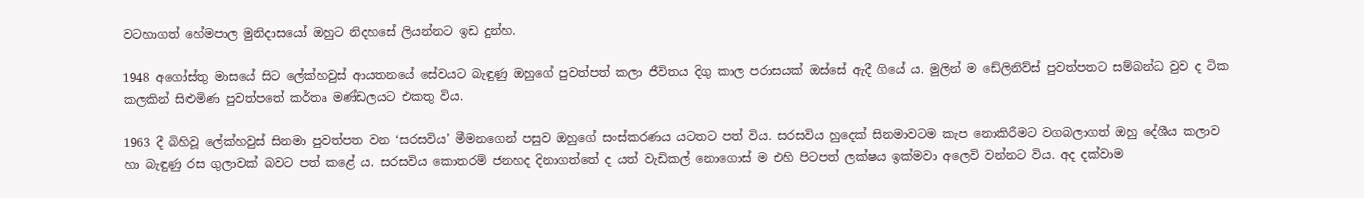වටහාගත් හේමපාල මුනිදාසයෝ ඔහුට නිදහසේ ලියන්නට ඉඩ දුන්හ.

1948 අගෝස්තු මාසයේ සිට ලේක්හවුස් ආයතනයේ සේවයට බැඳුණු ඔහුගේ පුවත්පත් කලා ජීවිතය දිගු කාල පරාසයක් ඔස්සේ ඇදී ගියේ ය. මුලින් ම ඩේලිනිව්ස් පුවත්පතට සම්බන්ධ වුව ද ටික කලකින් සිළුමිණ පුවත්පතේ කර්තෘ මණ්ඩලයට එකතු විය.

1963 දී බිහිවූ ලේක්හවුස් සිනමා පුවත්පත වන ‘සරසවිය’ මීමනගෙන් පසුව ඔහුගේ සංස්කරණය යටතට පත් විය. සරසවිය හුදෙක් සිනමාවටම කැප නොකිරීමට වගබලාගත් ඔහු දේශීය කලාව හා බැඳුණු රස ගුලාවක් බවට පත් කළේ ය. සරසවිය කොතරම් ජනහද දිනාගත්තේ ද යත් වැඩිකල් නොගොස් ම එහි පිටපත් ලක්ෂය ඉක්මවා අලෙවි වන්නට විය. අද දක්වාම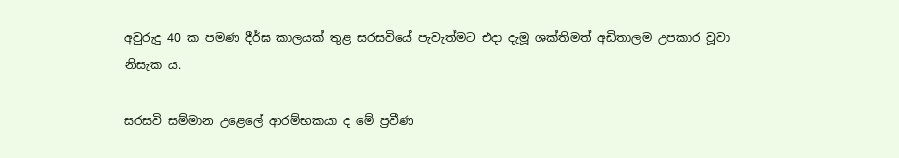අවුරුදු 40 ක පමණ දීර්ඝ කාලයක් තුළ සරසවියේ පැවැත්මට එදා දැමූ ශක්තිමත් අඩිතාලම උපකාර වූවා නිසැක ය.

සරසවි සම්මාන උළෙලේ ආරම්භකයා ද මේ ප්‍රවීණ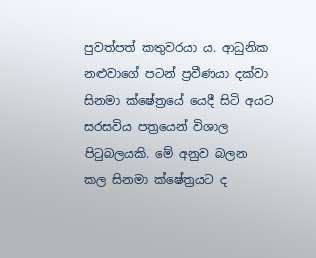පුවත්පත් කතුවරයා ය. ආධුනික නළුවාගේ පටන් ප්‍රවීණයා දක්වා සිනමා ක්ෂේත්‍රයේ යෙදී සිටි අයට සරසවිය පත්‍රයෙන් විශාල පිටුබලයකි. මේ අනුව බලන කල සිනමා ක්ෂේත්‍රයට ද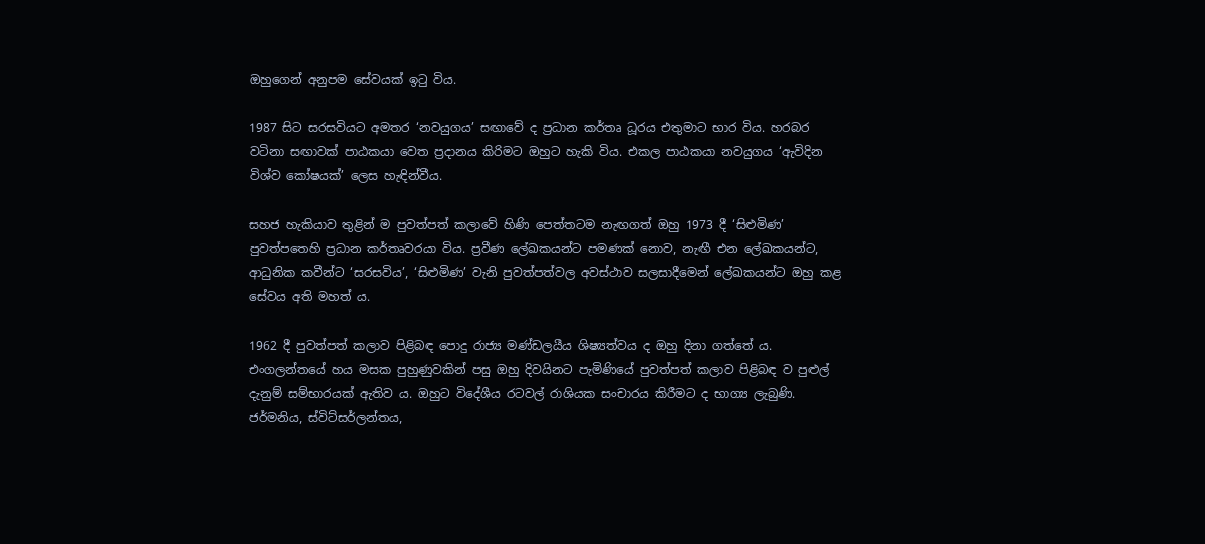ඔහුගෙන් අනුපම සේවයක් ඉටු විය.

1987 සිට සරසවියට අමතර ‘නවයුගය’ සඟාවේ ද ප්‍රධාන කර්තෘ ධූරය එතුමාට භාර විය. හරබර වටිනා සඟාවක් පාඨකයා වෙත ප්‍රදානය කිරිමට ඔහුට හැකි විය. එකල පාඨකයා නවයුගය ‘ඇවිදින විශ්ව කෝෂයක්’ ලෙස හැඳින්වීය.

සහජ හැකියාව තුළින් ම පුවත්පත් කලාවේ හිණි පෙත්තටම නැඟගත් ඔහු 1973 දී ‘සිළුමිණ’ පුවත්පතෙහි ප්‍රධාන කර්තෘවරයා විය. ප්‍රවීණ ලේඛකයන්ට පමණක් නොව, නැඟී එන ලේඛකයන්ට, ආධුනික කවීන්ට ‘සරසවිය’, ‘සිළුමිණ’ වැනි පුවත්පත්වල අවස්ථාව සලසාදීමෙන් ලේඛකයන්ට ඔහු කළ සේවය අති මහත් ය.

1962 දී පුවත්පත් කලාව පිළිබඳ පොදු රාජ්‍ය මණ්ඩලයීය ශිෂ්‍යත්වය ද ඔහු දිනා ගත්තේ ය. එංගලන්තයේ හය මසක පුහුණුවකින් පසු ඔහු දිවයිනට පැමිණියේ පුවත්පත් කලාව පිළිබඳ ව පුළුල් දැනුම් සම්භාරයක් ඇතිව ය. ඔහුට විදේශීය රටවල් රාශියක සංචාරය කිරීමට ද භාග්‍ය ලැබුණි. ජර්මනිය, ස්විට්සර්ලන්තය,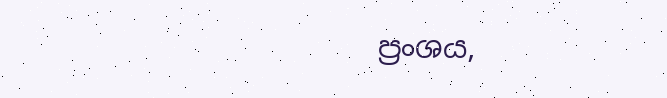ප්‍රංශය,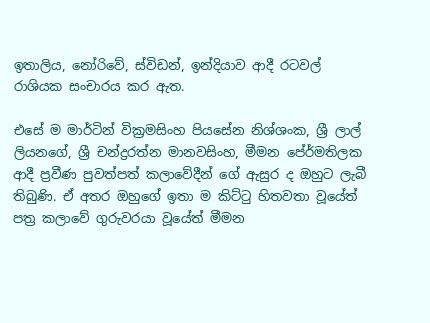ඉතාලිය, නෝරිවේ, ස්විඩන්, ඉන්දියාව ආදී රටවල් රාශියක සංචාරය කර ඇත.

එසේ ම මාර්ටින් වික්‍රමසිංහ පියසේන නිශ්ශංක, ශ්‍රී ලාල් ලියනගේ, ශ්‍රී චන්ද්‍රරත්න මානවසිංහ, මීමන පේ‍ර්මතිලක ආදී ප්‍රවීණ පුවත්පත් කලාවේදීන් ගේ ඇසුර ද ඔහුට ලැබී තිබුණි. ඒ අතර ඔහුගේ ඉතා ම කිට්ටු හිතවතා වූයේත් පත්‍ර කලාවේ ගුරුවරයා වූයේත් මීමන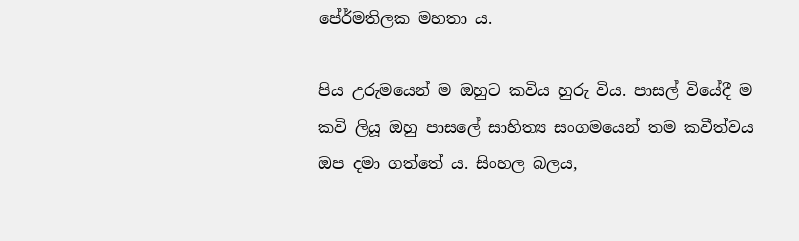පේ‍ර්මතිලක මහතා ය.

පිය උරුමයෙන් ම ඔහුට කවිය හුරු විය. පාසල් වියේදී ම කවි ලියූ ඔහු පාසලේ සාහිත්‍ය සංගමයෙන් තම කවීත්වය ඔප දමා ගත්තේ ය. සිංහල බලය,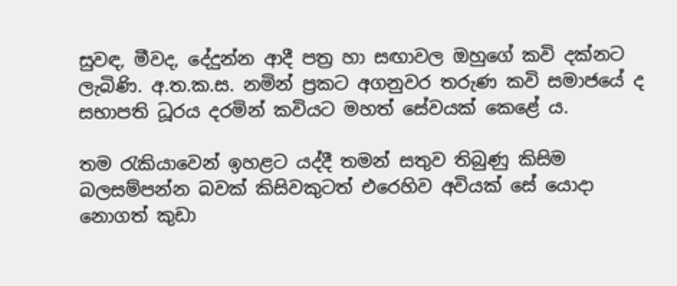සුවඳ, මීවද, දේදුන්න ආදී පත්‍ර හා සඟාවල ඔහුගේ කවි දක්නට ලැබිණි. අ.ත.ක.ස. නමින් ප්‍රකට අගනුවර තරුණ කවි සමාජයේ ද සභාපති ධූරය දරමින් කවියට මහත් සේවයක් කෙළේ ය.

තම රැකියාවෙන් ඉහළට යද්දී තමන් සතුව තිබුණු කිසිම බලසම්පන්න බවක් කිසිවකුටත් එරෙහිව අවියක් සේ යොදා නොගත් කුඩා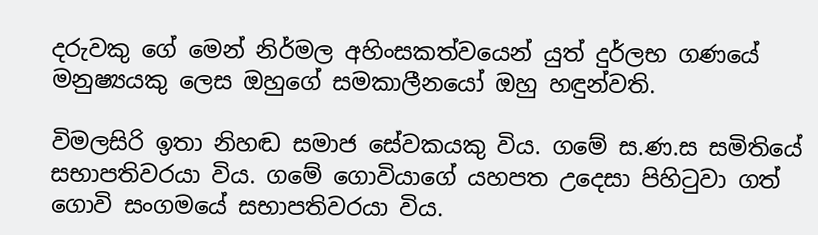දරුවකු ගේ මෙන් නිර්මල අහිංසකත්වයෙන් යුත් දුර්ලභ ගණයේ මනුෂ්‍යයකු ලෙස ඔහුගේ සමකාලීනයෝ ඔහු හඳුන්වති.

විමලසිරි ඉතා නිහඬ සමාජ සේවකයකු විය. ගමේ ස.ණ.ස සමිතියේ සභාපතිවරයා විය. ගමේ ගොවියාගේ යහපත උදෙසා පිහිටුවා ගත් ගොවි සංගමයේ සභාපතිවරයා විය.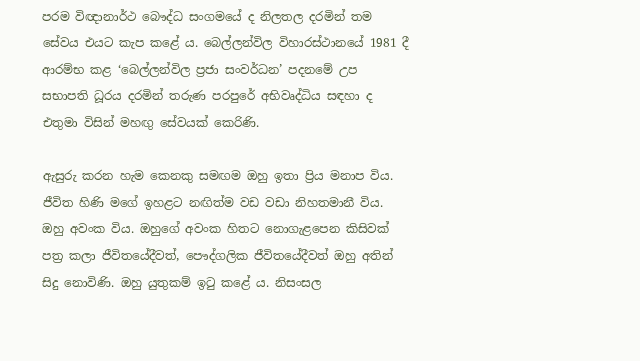පරම විඥානාර්ථ බෞද්ධ සංගමයේ ද නිලතල දරමින් තම සේවය එයට කැප කළේ ය. බෙල්ලන්විල විහාරස්ථානයේ 1981 දී ආරම්භ කළ ‘බෙල්ලන්විල ප්‍රජා සංවර්ධන’ පදනමේ උප සභාපති ධූරය දරමින් තරුණ පරපුරේ අභිවෘද්ධිය සඳහා ද එතුමා විසින් මහඟු සේවයක් කෙරිණි.

ඇසුරු කරන හැම කෙනකු සමඟම ඔහු ඉතා ප්‍රිය මනාප විය. ජීවිත හිණි මගේ ඉහළට නඟිත්ම වඩ වඩා නිහතමානී විය. ඔහු අවංක විය. ඔහුගේ අවංක හිතට නොගැළපෙන කිසිවක් පත්‍ර කලා ජීවිතයේදීවත්, පෞද්ගලික ජීවිතයේදීවත් ඔහු අතින් සිදු නොවිණි. ඔහු යුතුකම් ඉටු කළේ ය. නිසංසල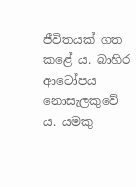ජීවිතයක් ගත කළේ ය. බාහිර ආටෝපය නොසැලකුවේ ය. යමකු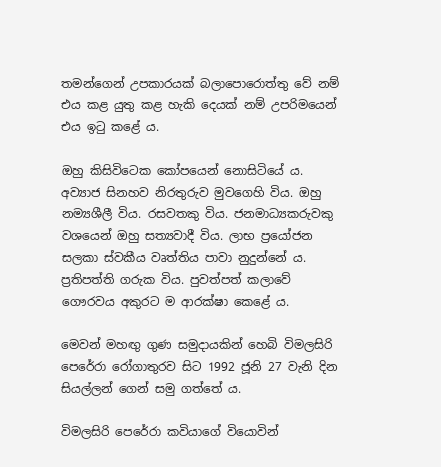තමන්ගෙන් උපකාරයක් බලාපොරොත්තු වේ නම් එය කළ යුතු කළ හැකි දෙයක් නම් උපරිමයෙන් එය ඉටු කළේ ය.

ඔහු කිසිවිටෙක කෝපයෙන් නොසිටියේ ය. අව්‍යාජ සිනහව නිරතුරුව මුවගෙහි විය. ඔහු නම්‍යශීලී විය. රසවතකු විය. ජනමාධ්‍යකරුවකු වශයෙන් ඔහු සත්‍යවාදී විය. ලාභ ප්‍රයෝජන සලකා ස්වකීය වෘත්තිය පාවා නුදුන්නේ ය. ප්‍රතිපත්ති ගරුක විය. පුවත්පත් කලාවේ ගෞරවය අකුරට ම ආරක්ෂා කෙළේ ය.

මෙවන් මහඟු ගුණ සමුදායකින් හෙබි විමලසිරි පෙරේරා රෝගාතුරව සිට 1992 ජූනි 27 වැනි දින සියල්ලන් ගෙන් සමු ගත්තේ ය.

විමලසිරි පෙරේරා කවියාගේ වියොවින්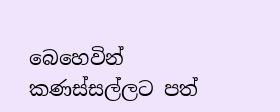බෙහෙවින් කණස්සල්ලට පත්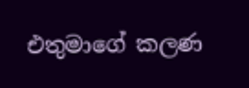එතුමාගේ කලණ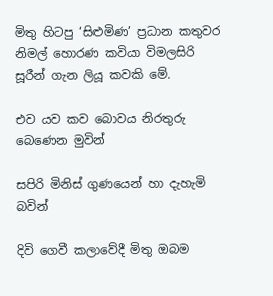මිතු හිටපු ‘සිළුමිණ’ ප්‍රධාන කතුවර නිමල් හොරණ කවියා විමලසිරි සූරීන් ගැන ලියූ කවකි මේ.

එව යව කව බොවය නිරතුරු බෙණෙන මුවින්

සපිරි මිනිස් ගුණයෙන් හා දැහැමි බවින්

දිවි ගෙවී කලාවේදී මිතු ඔබම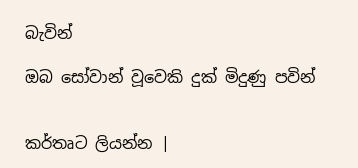බැවින්

ඔබ සෝවාන් වූවෙකි දුක් මිදුණු පවින්


කර්තෘට ලියන්න |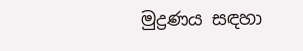මුද්‍රණය සඳහා